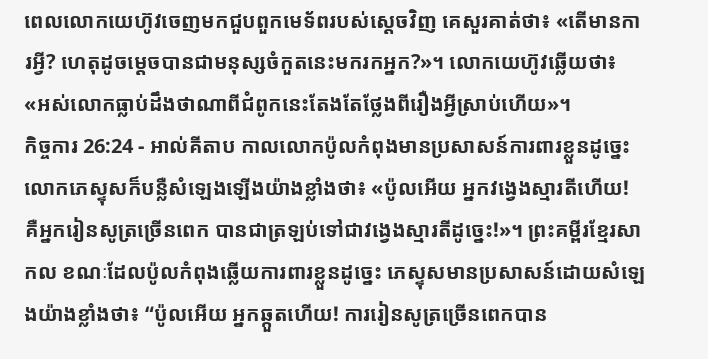ពេលលោកយេហ៊ូវចេញមកជួបពួកមេទ័ពរបស់ស្តេចវិញ គេសួរគាត់ថា៖ «តើមានការអ្វី? ហេតុដូចម្តេចបានជាមនុស្សចំកួតនេះមករកអ្នក?»។ លោកយេហ៊ូវឆ្លើយថា៖ «អស់លោកធ្លាប់ដឹងថាណាពីជំពូកនេះតែងតែថ្លែងពីរឿងអ្វីស្រាប់ហើយ»។
កិច្ចការ 26:24 - អាល់គីតាប កាលលោកប៉ូលកំពុងមានប្រសាសន៍ការពារខ្លួនដូច្នេះ លោកភេស្ទុសក៏បន្លឺសំឡេងឡើងយ៉ាងខ្លាំងថា៖ «ប៉ូលអើយ អ្នកវង្វេងស្មារតីហើយ! គឺអ្នករៀនសូត្រច្រើនពេក បានជាត្រឡប់ទៅជាវង្វេងស្មារតីដូច្នេះ!»។ ព្រះគម្ពីរខ្មែរសាកល ខណៈដែលប៉ូលកំពុងឆ្លើយការពារខ្លួនដូច្នេះ ភេស្ទុសមានប្រសាសន៍ដោយសំឡេងយ៉ាងខ្លាំងថា៖ “ប៉ូលអើយ អ្នកឆ្កួតហើយ! ការរៀនសូត្រច្រើនពេកបាន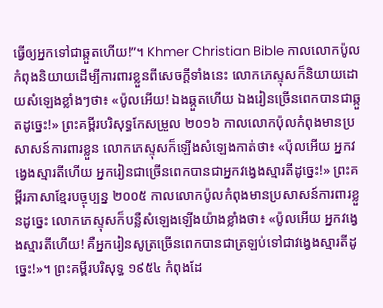ធ្វើឲ្យអ្នកទៅជាឆ្កួតហើយ!”។ Khmer Christian Bible កាលលោកប៉ូលកំពុងនិយាយដើម្បីការពារខ្លួនពីសេចក្ដីទាំងនេះ លោកភេស្ទុសក៏និយាយដោយសំឡេងខ្លាំងៗថា៖ «ប៉ូលអើយ! ឯងឆ្កួតហើយ ឯងរៀនច្រើនពេកបានជាឆ្កួតដូច្នេះ!» ព្រះគម្ពីរបរិសុទ្ធកែសម្រួល ២០១៦ កាលលោកប៉ុលកំពុងមានប្រសាសន៍ការពារខ្លួន លោកភេស្ទុសក៏ឡើងសំឡេងកាត់ថា៖ «ប៉ុលអើយ អ្នកវង្វេងស្មារតីហើយ អ្នករៀនជាច្រើនពេកបានជាអ្នកវង្វេងស្មារតីដូច្នេះ!» ព្រះគម្ពីរភាសាខ្មែរបច្ចុប្បន្ន ២០០៥ កាលលោកប៉ូលកំពុងមានប្រសាសន៍ការពារខ្លួនដូច្នេះ លោកភេស្ទុសក៏បន្លឺសំឡេងឡើងយ៉ាងខ្លាំងថា៖ «ប៉ូលអើយ អ្នកវង្វេងស្មារតីហើយ! គឺអ្នករៀនសូត្រច្រើនពេកបានជាត្រឡប់ទៅជាវង្វេងស្មារតីដូច្នេះ!»។ ព្រះគម្ពីរបរិសុទ្ធ ១៩៥៤ កំពុងដែ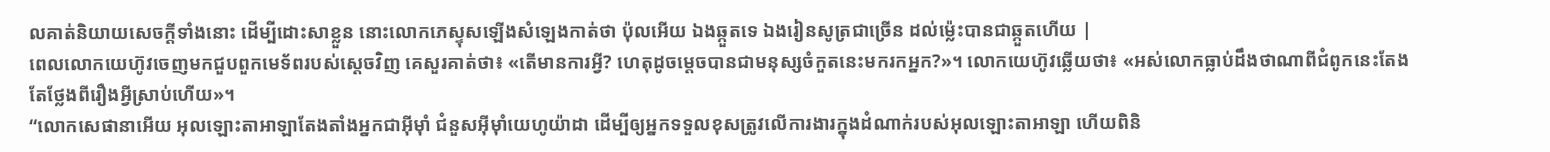លគាត់និយាយសេចក្ដីទាំងនោះ ដើម្បីដោះសាខ្លួន នោះលោកភេស្ទុសឡើងសំឡេងកាត់ថា ប៉ុលអើយ ឯងឆ្កួតទេ ឯងរៀនសូត្រជាច្រើន ដល់ម៉្លេះបានជាឆ្កួតហើយ |
ពេលលោកយេហ៊ូវចេញមកជួបពួកមេទ័ពរបស់ស្តេចវិញ គេសួរគាត់ថា៖ «តើមានការអ្វី? ហេតុដូចម្តេចបានជាមនុស្សចំកួតនេះមករកអ្នក?»។ លោកយេហ៊ូវឆ្លើយថា៖ «អស់លោកធ្លាប់ដឹងថាណាពីជំពូកនេះតែងតែថ្លែងពីរឿងអ្វីស្រាប់ហើយ»។
“លោកសេផានាអើយ អុលឡោះតាអាឡាតែងតាំងអ្នកជាអ៊ីមុាំ ជំនួសអ៊ីមុាំយេហូយ៉ាដា ដើម្បីឲ្យអ្នកទទួលខុសត្រូវលើការងារក្នុងដំណាក់របស់អុលឡោះតាអាឡា ហើយពិនិ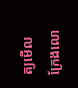ត្យមើលក្រែងលោ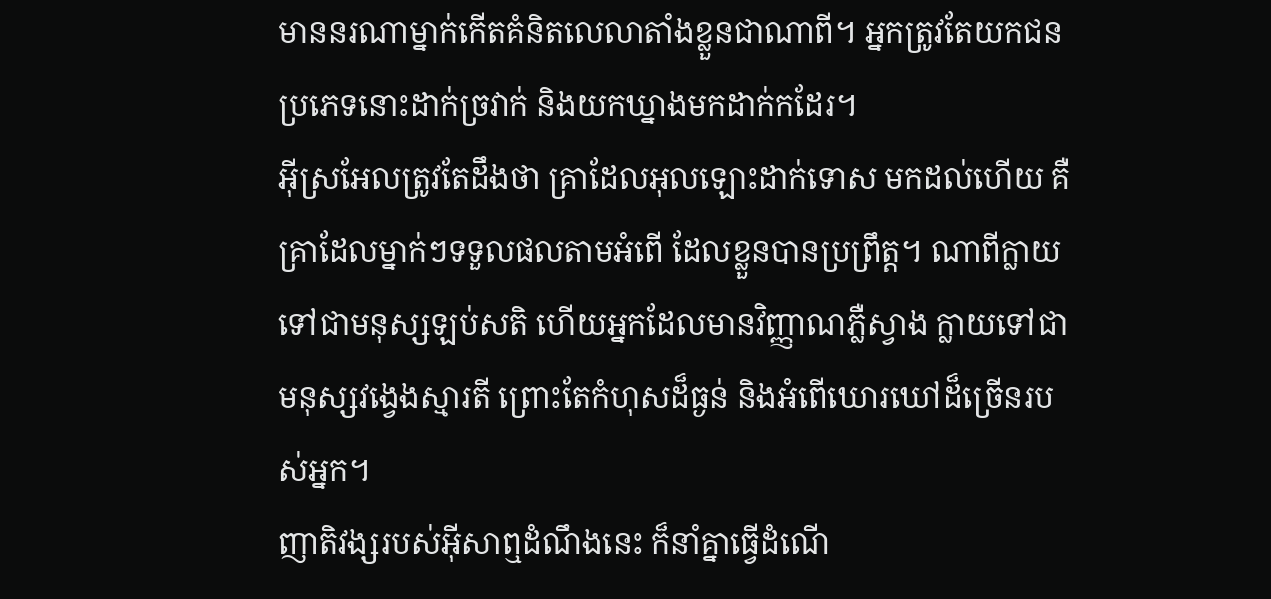មាននរណាម្នាក់កើតគំនិតលេលាតាំងខ្លួនជាណាពី។ អ្នកត្រូវតែយកជនប្រភេទនោះដាក់ច្រវាក់ និងយកឃ្នាងមកដាក់កដែរ។
អ៊ីស្រអែលត្រូវតែដឹងថា គ្រាដែលអុលឡោះដាក់ទោស មកដល់ហើយ គឺគ្រាដែលម្នាក់ៗទទួលផលតាមអំពើ ដែលខ្លួនបានប្រព្រឹត្ត។ ណាពីក្លាយទៅជាមនុស្សឡប់សតិ ហើយអ្នកដែលមានវិញ្ញាណភ្លឺស្វាង ក្លាយទៅជាមនុស្សវង្វេងស្មារតី ព្រោះតែកំហុសដ៏ធ្ងន់ និងអំពើឃោរឃៅដ៏ច្រើនរបស់អ្នក។
ញាតិវង្សរបស់អ៊ីសាឮដំណឹងនេះ ក៏នាំគ្នាធ្វើដំណើ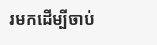រមកដើម្បីចាប់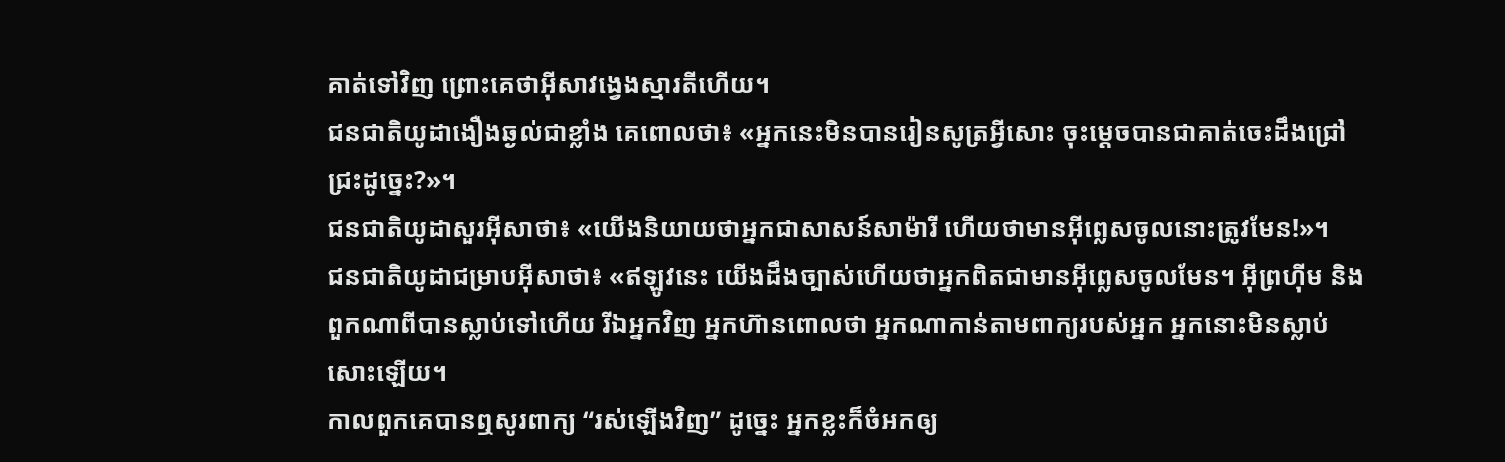គាត់ទៅវិញ ព្រោះគេថាអ៊ីសាវង្វេងស្មារតីហើយ។
ជនជាតិយូដាងឿងឆ្ងល់ជាខ្លាំង គេពោលថា៖ «អ្នកនេះមិនបានរៀនសូត្រអ្វីសោះ ចុះម្ដេចបានជាគាត់ចេះដឹងជ្រៅជ្រះដូច្នេះ?»។
ជនជាតិយូដាសួរអ៊ីសាថា៖ «យើងនិយាយថាអ្នកជាសាសន៍សាម៉ារី ហើយថាមានអ៊ីព្លេសចូលនោះត្រូវមែន!»។
ជនជាតិយូដាជម្រាបអ៊ីសាថា៖ «ឥឡូវនេះ យើងដឹងច្បាស់ហើយថាអ្នកពិតជាមានអ៊ីព្លេសចូលមែន។ អ៊ីព្រហ៊ីម និងពួកណាពីបានស្លាប់ទៅហើយ រីឯអ្នកវិញ អ្នកហ៊ានពោលថា អ្នកណាកាន់តាមពាក្យរបស់អ្នក អ្នកនោះមិនស្លាប់សោះឡើយ។
កាលពួកគេបានឮសូរពាក្យ “រស់ឡើងវិញ” ដូច្នេះ អ្នកខ្លះក៏ចំអកឲ្យ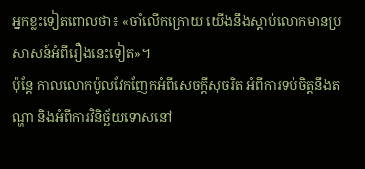អ្នកខ្លះទៀតពោលថា៖ «ចាំលើកក្រោយ យើងនឹងស្ដាប់លោកមានប្រសាសន៍អំពីរឿងនេះទៀត»។
ប៉ុន្ដែ កាលលោកប៉ូលវែកញែកអំពីសេចក្ដីសុចរិត អំពីការទប់ចិត្ដនឹងតណ្ហា និងអំពីការវិនិច្ឆ័យទោសនៅ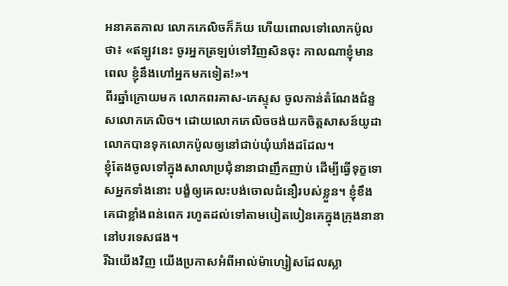អនាគតកាល លោកភេលិចក៏ភ័យ ហើយពោលទៅលោកប៉ូលថា៖ «ឥឡូវនេះ ចូរអ្នកត្រឡប់ទៅវិញសិនចុះ កាលណាខ្ញុំមានពេល ខ្ញុំនឹងហៅអ្នកមកទៀត!»។
ពីរឆ្នាំក្រោយមក លោកពរគាស-ភេស្ទុស ចូលកាន់តំណែងជំនួសលោកភេលិច។ ដោយលោកភេលិចចង់យកចិត្ដសាសន៍យូដា លោកបានទុកលោកប៉ូលឲ្យនៅជាប់ឃុំឃាំងដដែល។
ខ្ញុំតែងចូលទៅក្នុងសាលាប្រជុំនានាជាញឹកញាប់ ដើម្បីធ្វើទុក្ខទោសអ្នកទាំងនោះ បង្ខំឲ្យគេលះបង់ចោលជំនឿរបស់ខ្លួន។ ខ្ញុំខឹងគេជាខ្លាំងពន់ពេក រហូតដល់ទៅតាមបៀតបៀនគេក្នុងក្រុងនានា នៅបរទេសផង។
រីឯយើងវិញ យើងប្រកាសអំពីអាល់ម៉ាហ្សៀសដែលស្លា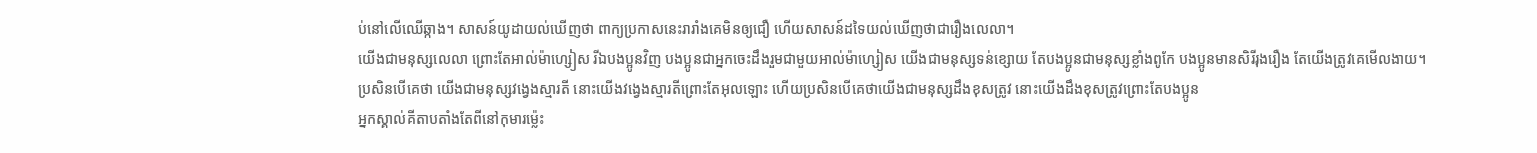ប់នៅលើឈើឆ្កាង។ សាសន៍យូដាយល់ឃើញថា ពាក្យប្រកាសនេះរារាំងគេមិនឲ្យជឿ ហើយសាសន៍ដទៃយល់ឃើញថាជារឿងលេលា។
យើងជាមនុស្សលេលា ព្រោះតែអាល់ម៉ាហ្សៀស រីឯបងប្អូនវិញ បងប្អូនជាអ្នកចេះដឹងរួមជាមួយអាល់ម៉ាហ្សៀស យើងជាមនុស្សទន់ខ្សោយ តែបងប្អូនជាមនុស្សខ្លាំងពូកែ បងប្អូនមានសិរីរុងរឿង តែយើងត្រូវគេមើលងាយ។
ប្រសិនបើគេថា យើងជាមនុស្សវង្វេងស្មារតី នោះយើងវង្វេងស្មារតីព្រោះតែអុលឡោះ ហើយប្រសិនបើគេថាយើងជាមនុស្សដឹងខុសត្រូវ នោះយើងដឹងខុសត្រូវព្រោះតែបងប្អូន
អ្នកស្គាល់គីតាបតាំងតែពីនៅកុមារម៉្លេះ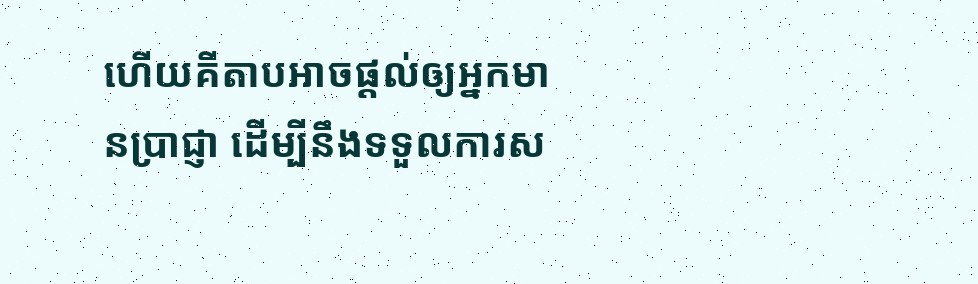ហើយគីតាបអាចផ្ដល់ឲ្យអ្នកមានប្រាជ្ញា ដើម្បីនឹងទទួលការស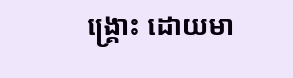ង្គ្រោះ ដោយមា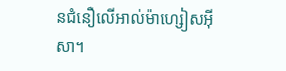នជំនឿលើអាល់ម៉ាហ្សៀសអ៊ីសា។